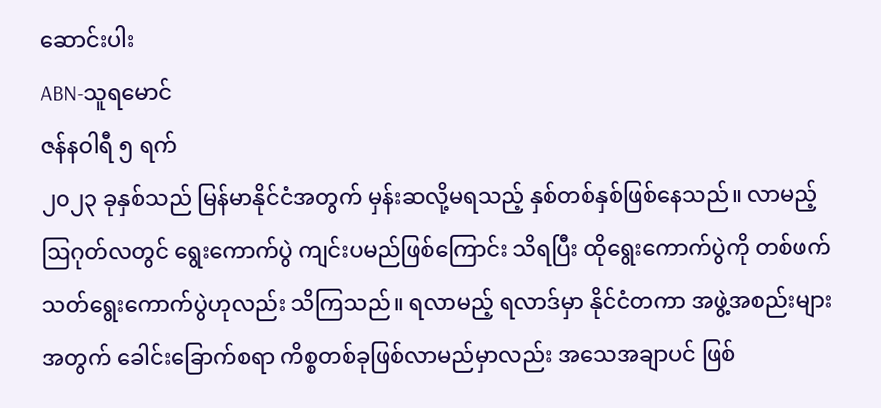ဆောင်းပါး
ABN-သူရမောင်
ဇန်နဝါရီ ၅ ရက်
၂၀၂၃ ခုနှစ်သည် မြန်မာနိုင်ငံအတွက် မှန်းဆလို့မရသည့် နှစ်တစ်နှစ်ဖြစ်နေသည်။ လာမည့် ဩဂုတ်လတွင် ရွေးကောက်ပွဲ ကျင်းပမည်ဖြစ်ကြောင်း သိရပြီး ထိုရွေးကောက်ပွဲကို တစ်ဖက်သတ်ရွေးကောက်ပွဲဟုလည်း သိကြသည်။ ရလာမည့် ရလာဒ်မှာ နိုင်ငံတကာ အဖွဲ့အစည်းများအတွက် ခေါင်းခြောက်စရာ ကိစ္စတစ်ခုဖြစ်လာမည်မှာလည်း အသေအချာပင် ဖြစ်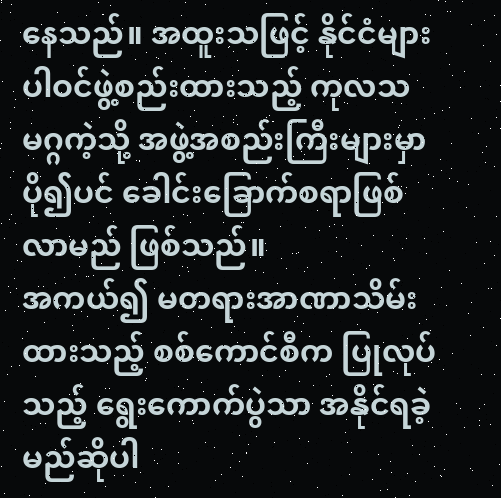နေသည်။ အထူးသဖြင့် နိုင်ငံများပါဝင်ဖွဲ့စည်းထားသည့် ကုလသမဂ္ဂကဲ့သို့ အဖွဲ့အစည်းကြီးများမှာ ပို၍ပင် ခေါင်းခြောက်စရာဖြစ်လာမည် ဖြစ်သည်။
အကယ်၍ မတရားအာဏာသိမ်းထားသည့် စစ်ကောင်စီက ပြုလုပ်သည့် ရွေးကောက်ပွဲသာ အနိုင်ရခဲ့မည်ဆိုပါ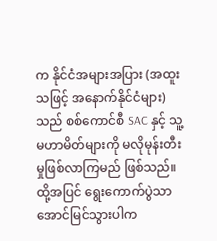က နိုင်ငံအများအပြား (အထူးသဖြင့် အနောက်နိုင်ငံများ)သည် စစ်ကောင်စီ SAC နှင့် သူ့မဟာမိတ်များကို မလိုမုန်းတီးမှုဖြစ်လာကြမည် ဖြစ်သည်။
ထို့အပြင် ရွေးကောက်ပွဲသာ အောင်မြင်သွားပါက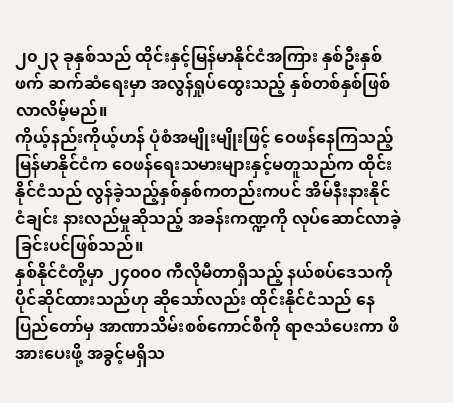၂၀၂၃ ခုနှစ်သည် ထိုင်းနှင့်မြန်မာနိုင်ငံအကြား နှစ်ဦးနှစ်ဖက် ဆက်ဆံရေးမှာ အလွန်ရှုပ်ထွေးသည့် နှစ်တစ်နှစ်ဖြစ်လာလိမ့်မည်။
ကိုယ့်နည်းကိုယ့်ဟန် ပုံစံအမျိုးမျိုးဖြင့် ဝေဖန်နေကြသည့် မြန်မာနိုင်ငံက ဝေဖန်ရေးသမားများနှင့်မတူသည်က ထိုင်းနိုင်ငံသည် လွန်ခဲ့သည့်နှစ်နှစ်ကတည်းကပင် အိမ်နီးနားနိုင်ငံချင်း နားလည်မှုဆိုသည့် အခန်းကဏ္ဍကို လုပ်ဆောင်လာခဲ့ခြင်းပင်ဖြစ်သည်။
နှစ်နိုင်ငံတို့မှာ ၂၄၀၀၀ ကီလိုမီတာရှိသည့် နယ်စပ်ဒေသကို ပိုင်ဆိုင်ထားသည်ဟု ဆိုသော်လည်း ထိုင်းနိုင်ငံသည် နေပြည်တော်မှ အာဏာသိမ်းစစ်ကောင်စီကို ရာဇသံပေးကာ ဖိအားပေးဖို့ အခွင့်မရှိသ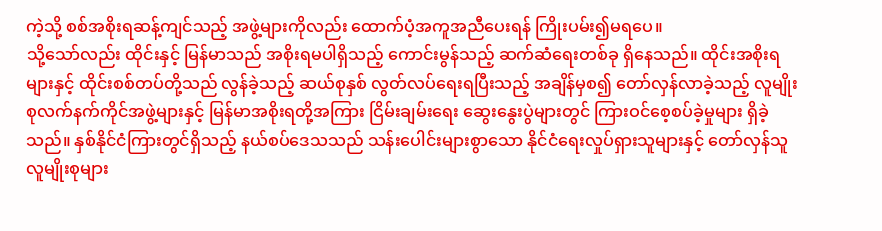ကဲ့သို့ စစ်အစိုးရဆန့်ကျင်သည့် အဖွဲ့များကိုလည်း ထောက်ပံ့အကူအညီပေးရန် ကြိုးပမ်း၍မရပေ။
သို့သော်လည်း ထိုင်းနှင့် မြန်မာသည် အစိုးရမပါရှိသည့် ကောင်းမွန်သည့် ဆက်ဆံရေးတစ်ခု ရှိနေသည်။ ထိုင်းအစိုးရများနှင့် ထိုင်းစစ်တပ်တို့သည် လွန်ခဲ့သည့် ဆယ်စုနှစ် လွတ်လပ်ရေးရပြီးသည့် အချိန်မှစ၍ တော်လှန်လာခဲ့သည့် လူမျိုးစုလက်နက်ကိုင်အဖွဲ့များနှင့် မြန်မာအစိုးရတို့အကြား ငြိမ်းချမ်းရေး ဆွေးနွေးပွဲများတွင် ကြားဝင်စေ့စပ်ခဲ့မှုများ ရှိခဲ့သည်။ နှစ်နိုင်ငံကြားတွင်ရှိသည့် နယ်စပ်ဒေသသည် သန်းပေါင်းများစွာသော နိုင်ငံရေးလှုပ်ရှားသူများနှင့် တော်လှန်သူ လူမျိုးစုများ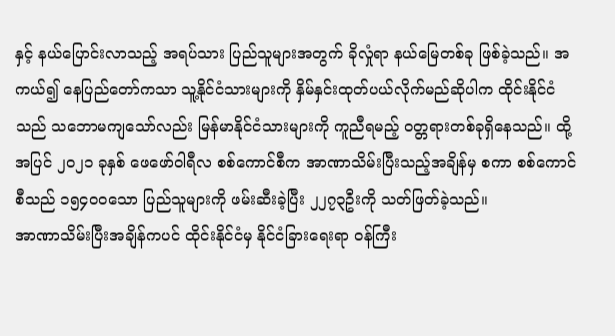နှင့် နယ်ပြောင်းလာသည့် အရပ်သား ပြည်သူများအတွက် ခိုလှုံရာ နယ်မြေတစ်ခု ဖြစ်ခဲ့သည်။ အကယ်၍ နေပြည်တော်ကသာ သူ့နိုင်ငံသားများကို နှိမ်နှင်းထုတ်ပယ်လိုက်မည်ဆိုပါက ထိုင်းနိုင်ငံသည် သဘောမကျသော်လည်း မြန်မာနိုင်ငံသားများကို ကူညီရမည့် ဝတ္တရားတစ်ခုရှိနေသည်။ ထို့အပြင် ၂၀၂၁ ခုနှစ် ဖေဖော်ဝါရီလ စစ်ကောင်စီက အာဏာသိမ်းပြီးသည့်အချိန်မှ စကာ စစ်ကောင်စီသည် ၁၅၄၀၀သော ပြည်သူများကို ဖမ်းဆီးခဲ့ပြီး ၂၂၇၃ဦးကို သတ်ဖြတ်ခဲ့သည်။
အာဏာသိမ်းပြီးအချိန်ကပင် ထိုင်းနိုင်ငံမှ နိုင်ငံခြားရေးရာ ဝန်ကြီး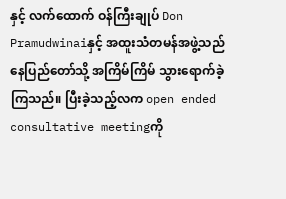နှင့် လက်ထောက် ဝန်ကြီးချုပ် Don Pramudwinaiနှင့် အထူးသံတမန်အဖွဲ့သည် နေပြည်တော်သို့ အကြိမ်ကြိမ် သွားရောက်ခဲ့ကြသည်။ ပြီးခဲ့သည့်လက open ended consultative meetingကို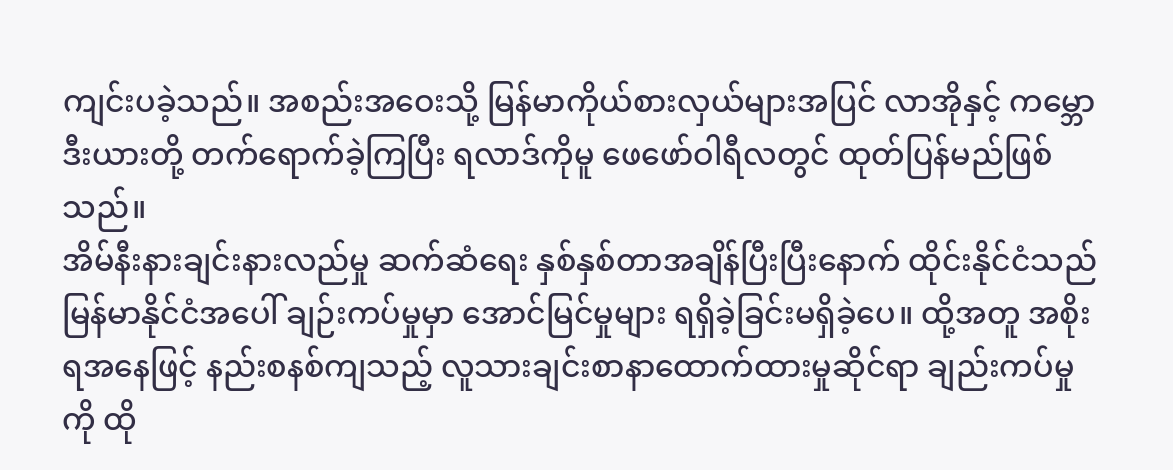ကျင်းပခဲ့သည်။ အစည်းအဝေးသို့ မြန်မာကိုယ်စားလှယ်များအပြင် လာအိုနှင့် ကမ္ဘောဒီးယားတို့ တက်ရောက်ခဲ့ကြပြီး ရလာဒ်ကိုမူ ဖေဖော်ဝါရီလတွင် ထုတ်ပြန်မည်ဖြစ်သည်။
အိမ်နီးနားချင်းနားလည်မှု ဆက်ဆံရေး နှစ်နှစ်တာအချိန်ပြီးပြီးနောက် ထိုင်းနိုင်ငံသည် မြန်မာနိုင်ငံအပေါ် ချဉ်းကပ်မှုမှာ အောင်မြင်မှုများ ရရှိခဲ့ခြင်းမရှိခဲ့ပေ။ ထို့အတူ အစိုးရအနေဖြင့် နည်းစနစ်ကျသည့် လူသားချင်းစာနာထောက်ထားမှုဆိုင်ရာ ချည်းကပ်မှုကို ထို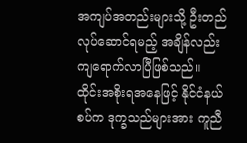အကျပ်အတည်းများသို့ ဦးတည်လုပ်ဆောင်ရမည့် အချိန်လည်း ကျရောက်လာပြီဖြစ်သည်။
ထိုင်းအစိုးရအနေဖြင့် နိုင်ငံနယ်စပ်က ဒုက္ခသည်များအား ကူညီ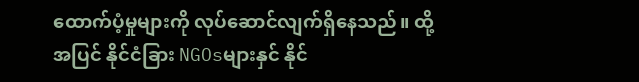ထောက်ပံ့မှုများကို လုပ်ဆောင်လျက်ရှိနေသည်။ ထို့အပြင် နိုင်ငံခြား NGOsများနှင် နိုင်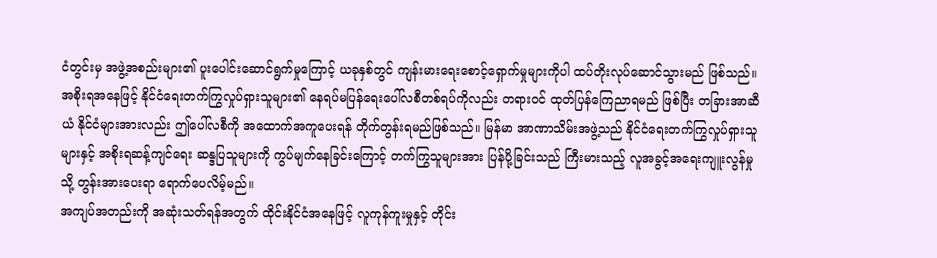ငံတွင်းမှ အဖွဲ့အစည်းများ၏ ပူးပေါင်းဆောင်ရွက်မှုကြောင့် ယခုနှစ်တွင် ကျန်းမားရေးစောင့်ရှောက်မှုများကိုပါ ထပ်တိုးလုပ်ဆောင်သွားမည် ဖြစ်သည်။
အစိုးရအနေဖြင့် နိုင်ငံရေးတက်ကြွလှုပ်ရှားသူများ၏ နေရပ်မပြန်ရေးပေါ်လစီတစ်ရပ်ကိုလည်း တရားဝင် ထုတ်ပြန်ကြေညာရမည် ဖြစ်ပြီး တခြားအာဆီယံ နိုင်ငံများအားလည်း ဤပေါ်လစီကို အထောက်အကူပေးရန် တိုက်တွန်းရမည်ဖြစ်သည်။ မြန်မာ အာဏာသိမ်းအဖွဲ့သည် နိုင်ငံရေးတက်ကြွလှုပ်ရှားသူများနှင့် အစိုးရဆန့်ကျင်ရေး ဆန္ဒပြသူများကို ကွပ်မျက်နေခြင်းကြောင့် တက်ကြွသူများအား ပြန်ပို့ခြင်းသည် ကြီးမားသည့် လူအခွင့်အရေးကျူးလွန်မှုသို့ တွန်းအားပေးရာ ရောက်ပေလိမ့်မည်။
အကျပ်အတည်းကို အဆုံးသတ်ရန်အတွက် ထိုင်းနိုင်ငံအနေဖြင့် လူကုန်ကူးမှုနှင့် တိုင်း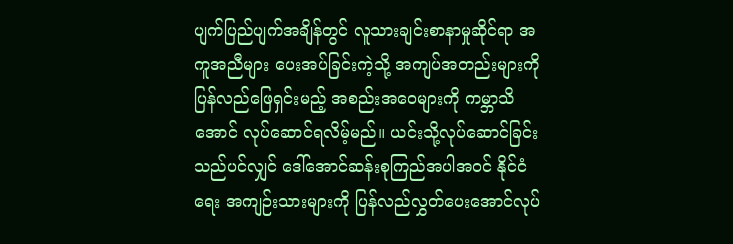ပျက်ပြည်ပျက်အချိန်တွင် လူသားချင်းစာနာမှုဆိုင်ရာ အကူအညီများ ပေးအပ်ခြင်းကဲ့သို့ အကျပ်အတည်းများကို ပြန်လည်ဖြေရှင်းမည့် အစည်းအဝေများကို ကမ္ဘာသိအောင် လုပ်ဆောင်ရလိမ့်မည်။ ယင်းသို့လုပ်ဆောင်ခြင်းသည်ပင်လျှင် ဒေါ်အောင်ဆန်းစုကြည်အပါအဝင် နိုင်ငံရေး အကျဉ်းသားများကို ပြန်လည်လွှတ်ပေးအောင်လုပ်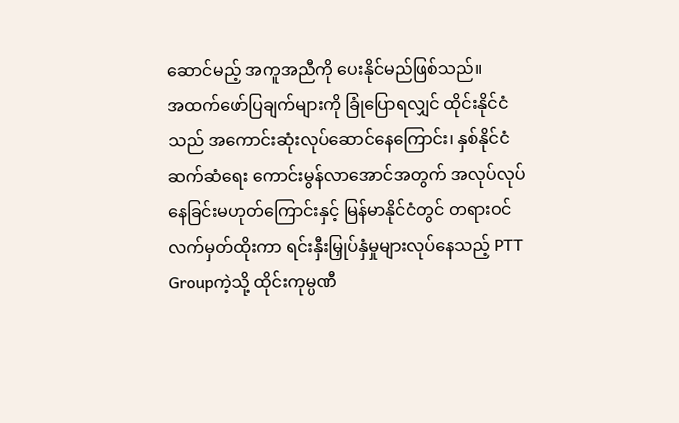ဆောင်မည့် အကူအညီကို ပေးနိုင်မည်ဖြစ်သည်။
အထက်ဖော်ပြချက်များကို ခြုံပြောရလျှင် ထိုင်းနိုင်ငံသည် အကောင်းဆုံးလုပ်ဆောင်နေကြောင်း၊ နှစ်နိုင်ငံ ဆက်ဆံရေး ကောင်းမွန်လာအောင်အတွက် အလုပ်လုပ်နေခြင်းမဟုတ်ကြောင်းနှင့် မြန်မာနိုင်ငံတွင် တရားဝင် လက်မှတ်ထိုးကာ ရင်းနှီးမြှုပ်နှံမှုများလုပ်နေသည့် PTT Groupကဲ့သို့ ထိုင်းကုမ္ပဏီ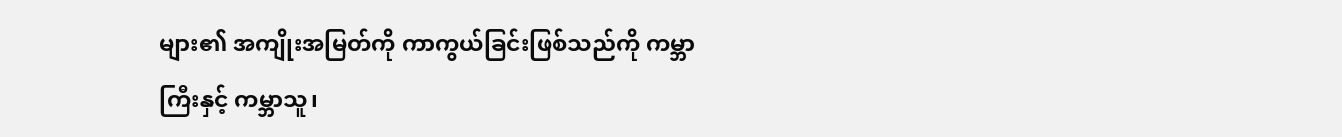များ၏ အကျိုးအမြတ်ကို ကာကွယ်ခြင်းဖြစ်သည်ကို ကမ္ဘာကြီးနှင့် ကမ္ဘာသူ၊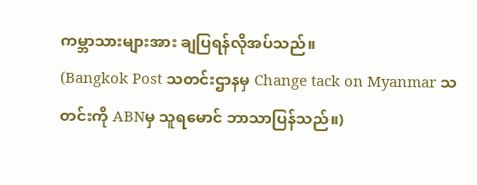ကမ္ဘာသားများအား ချပြရန်လိုအပ်သည်။
(Bangkok Post သတင်းဌာနမှ Change tack on Myanmar သတင်းကို ABNမှ သူရမောင် ဘာသာပြန်သည်။)